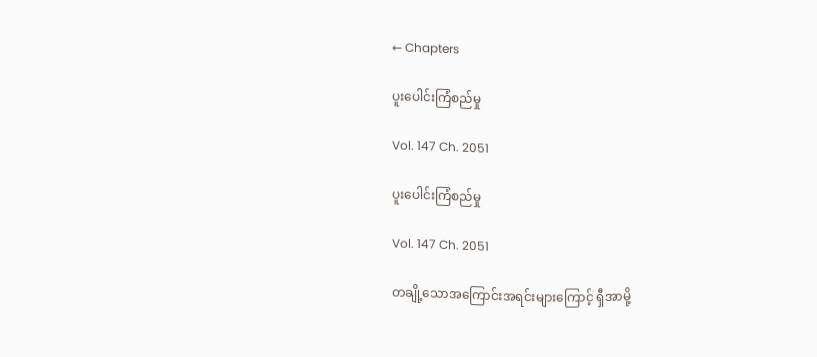← Chapters

ပူးပေါင်းကြံစည်မှု

Vol. 147 Ch. 2051

ပူးပေါင်းကြံစည်မှု

Vol. 147 Ch. 2051

တချို့သောအကြောင်းအရင်းများကြောင့် ရှီအာမို့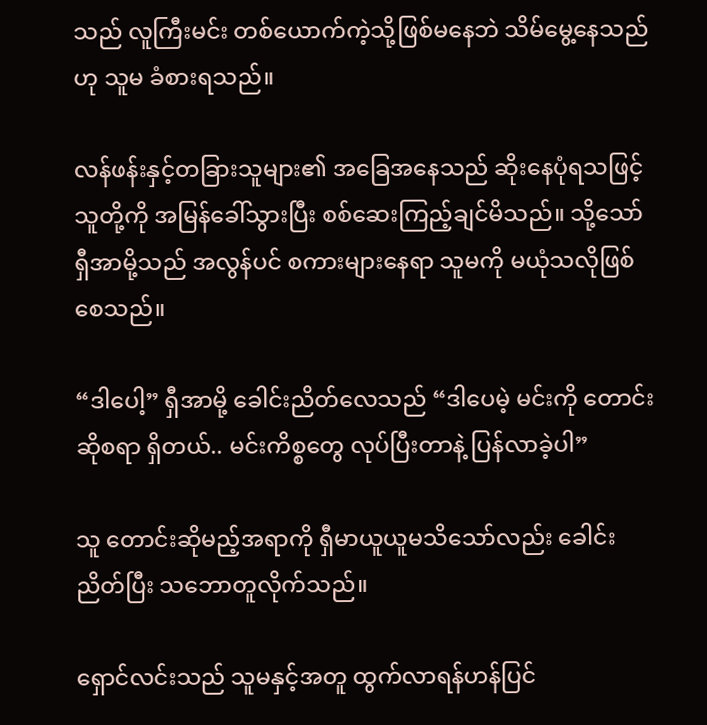သည် လူကြီးမင်း တစ်ယောက်ကဲ့သို့ဖြစ်မနေဘဲ သိမ်မွေ့နေသည်ဟု သူမ ခံစားရသည်။

လန်ဖန်းနှင့်တခြားသူများ၏ အခြေအနေသည် ဆိုးနေပုံရသဖြင့် သူတို့ကို အမြန်ခေါ်သွားပြီး စစ်ဆေးကြည့်ချင်မိသည်။ သို့သော် ရှီအာမို့သည် အလွန်ပင် စကားများနေရာ သူမကို မယုံသလိုဖြစ်စေသည်။

“ဒါပေါ့” ရှီအာမို့ ခေါင်းညိတ်လေသည် “ဒါပေမဲ့ မင်းကို တောင်းဆိုစရာ ရှိတယ်.. မင်းကိစ္စတွေ လုပ်ပြီးတာနဲ့ ပြန်လာခဲ့ပါ”

သူ တောင်းဆိုမည့်အရာကို ရှီမာယူယူမသိသော်လည်း ခေါင်းညိတ်ပြီး သဘောတူလိုက်သည်။

ရှောင်လင်းသည် သူမနှင့်အတူ ထွက်လာရန်ဟန်ပြင်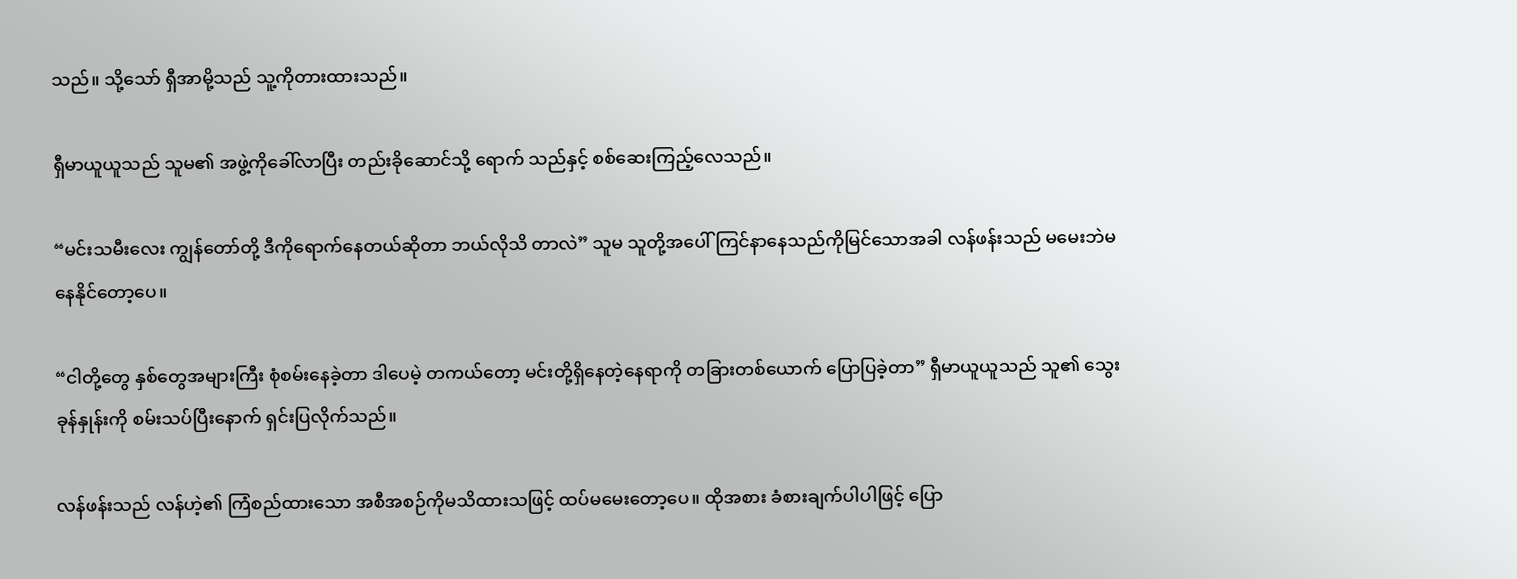သည်။ သို့သော် ရှီအာမို့သည် သူ့ကိုတားထားသည်။

ရှီမာယူယူသည် သူမ၏ အဖွဲ့ကိုခေါ်လာပြီး တည်းခိုဆောင်သို့ ရောက် သည်နှင့် စစ်ဆေးကြည့်လေသည်။

“မင်းသမီးလေး ကျွန်တော်တို့ ဒီကိုရောက်နေတယ်ဆိုတာ ဘယ်လိုသိ တာလဲ” သူမ သူတို့အပေါ် ကြင်နာနေသည်ကိုမြင်သောအခါ လန်ဖန်းသည် မမေးဘဲမနေနိုင်တော့ပေ။

“ငါတို့တွေ နှစ်တွေအများကြီး စုံစမ်းနေခဲ့တာ ဒါပေမဲ့ တကယ်တော့ မင်းတို့ရှိနေတဲ့နေရာကို တခြားတစ်ယောက် ပြောပြခဲ့တာ” ရှီမာယူယူသည် သူ၏ သွေးခုန်နှုန်းကို စမ်းသပ်ပြီးနောက် ရှင်းပြလိုက်သည်။

လန်ဖန်းသည် လန်ဟဲ့၏ ကြံစည်ထားသော အစီအစဉ်ကိုမသိထားသဖြင့် ထပ်မမေးတော့ပေ။ ထိုအစား ခံစားချက်ပါပါဖြင့် ပြော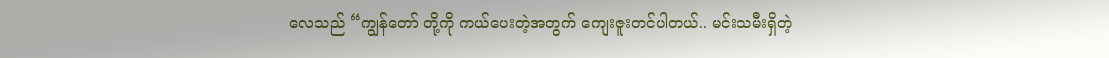လေသည် “ကျွန်တော် တို့ကို ကယ်ပေးတဲ့အတွက် ကျေးဇူးတင်ပါတယ်.. မင်းသမီးရှိတဲ့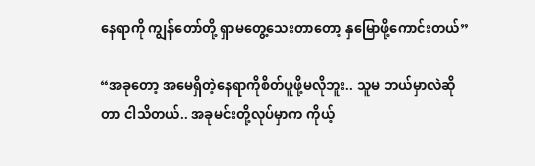နေရာကို ကျွန်တော်တို့ ရှာမတွေ့သေးတာတော့ နှမြောဖို့ကောင်းတယ်”

“အခုတော့ အမေရှိတဲ့နေရာကိုစိတ်ပူဖို့မလိုဘူး.. သူမ ဘယ်မှာလဲဆိုတာ ငါသိတယ်.. အခုမင်းတို့လုပ်မှာက ကိုယ့်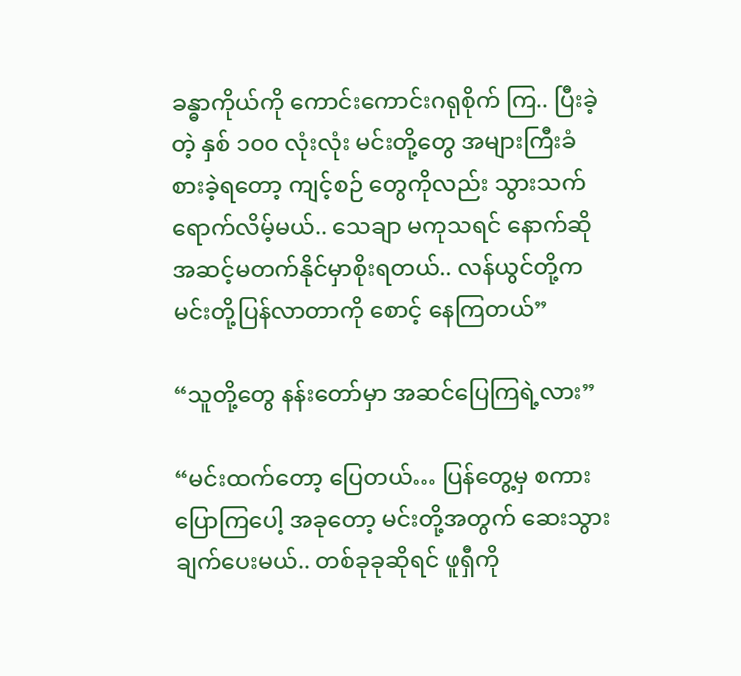ခန္ဓာကိုယ်ကို ကောင်းကောင်းဂရုစိုက် ကြ.. ပြီးခဲ့တဲ့ နှစ် ၁၀၀ လုံးလုံး မင်းတို့တွေ အများကြီးခံစားခဲ့ရတော့ ကျင့်စဉ် တွေကိုလည်း သွားသက်ရောက်လိမ့်မယ်.. သေချာ မကုသရင် နောက်ဆို အဆင့်မတက်နိုင်မှာစိုးရတယ်.. လန်ယွင်တို့က မင်းတို့ပြန်လာတာကို စောင့် နေကြတယ်”

“သူတို့တွေ နန်းတော်မှာ အဆင်ပြေကြရဲ့လား”

“မင်းထက်တော့ ပြေတယ်… ပြန်တွေ့မှ စကားပြောကြပေါ့ အခုတော့ မင်းတို့အတွက် ဆေးသွားချက်ပေးမယ်.. တစ်ခုခုဆိုရင် ဖူရှီကို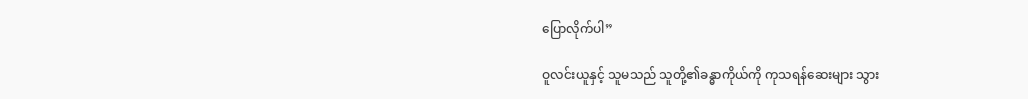ပြောလိုက်ပါ”

ဝူလင်းယူနှင့် သူမသည် သူတို့၏ခန္ဓာကိုယ်ကို ကုသရန်ဆေးများ သွား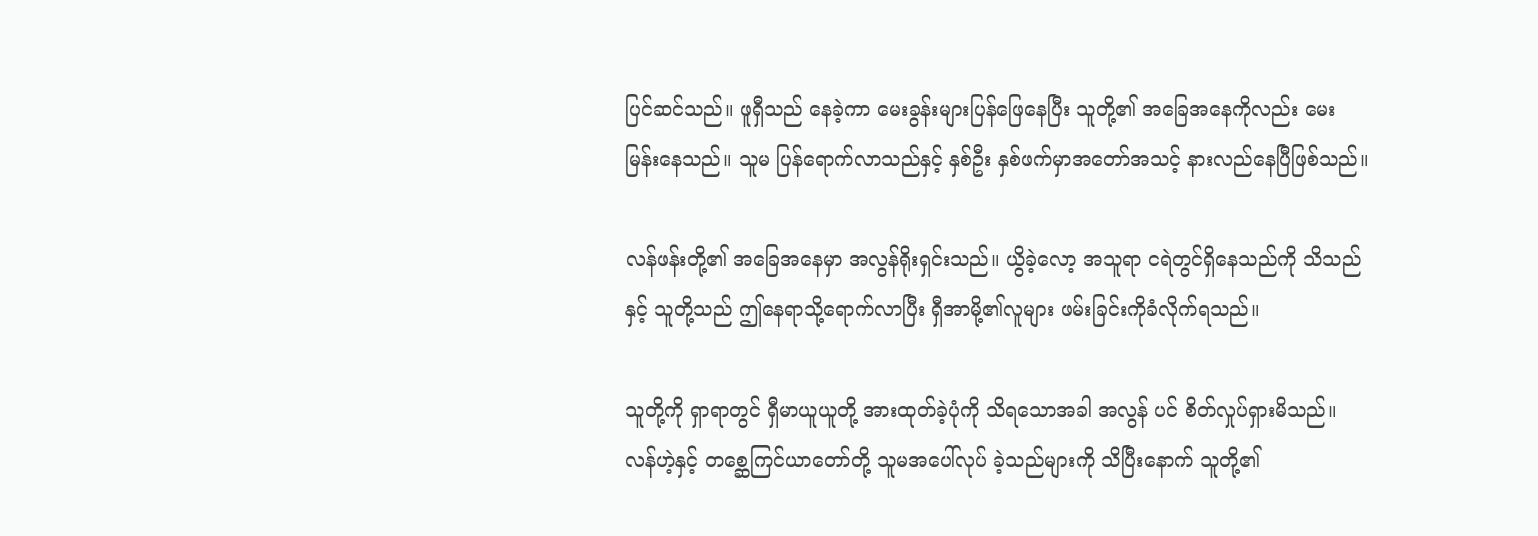ပြင်ဆင်သည်။ ဖူရှီသည် နေခဲ့ကာ မေးခွန်းများပြန်ဖြေနေပြီး သူတို့၏ အခြေအနေကိုလည်း မေးမြန်းနေသည်။ သူမ ပြန်ရောက်လာသည်နှင့် နှစ်ဦး နှစ်ဖက်မှာအတော်အသင့် နားလည်နေပြီဖြစ်သည်။

လန်ဖန်းတို့၏ အခြေအနေမှာ အလွန်ရိုးရှင်းသည်။ ယွိခဲ့လော့ အသူရာ ငရဲတွင်ရှိနေသည်ကို သိသည်နှင့် သူတို့သည် ဤနေရာသို့ရောက်လာပြီး ရှီအာမို့၏လူများ ဖမ်းခြင်းကိုခံလိုက်ရသည်။

သူတို့ကို ရှာရာတွင် ရှီမာယူယူတို့ အားထုတ်ခဲ့ပုံကို သိရသောအခါ အလွန် ပင် စိတ်လှုပ်ရှားမိသည်။ လန်ဟဲ့နှင့် တစ္ဆေကြင်ယာတော်တို့ သူမအပေါ်လုပ် ခဲ့သည်များကို သိပြီးနောက် သူတို့၏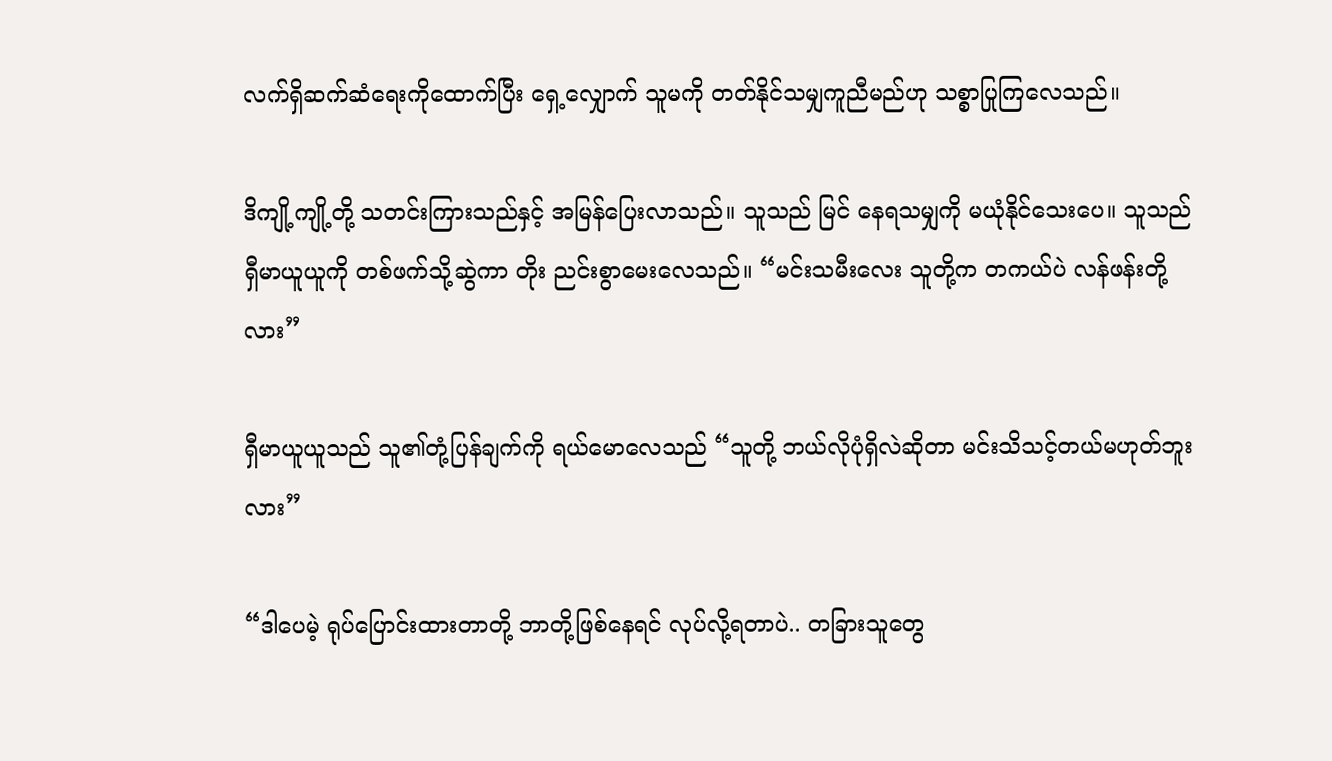လက်ရှိဆက်ဆံရေးကိုထောက်ပြီး ရှေ့လျှောက် သူမကို တတ်နိုင်သမျှကူညီမည်ဟု သစ္စာပြုကြလေသည်။

ဒိကျို့ကျို့တို့ သတင်းကြားသည်နှင့် အမြန်ပြေးလာသည်။ သူသည် မြင် နေရသမျှကို မယုံနိုင်သေးပေ။ သူသည် ရှီမာယူယူကို တစ်ဖက်သို့ဆွဲကာ တိုး ညင်းစွာမေးလေသည်။ “မင်းသမီးလေး သူတို့က တကယ်ပဲ လန်ဖန်းတို့လား”

ရှီမာယူယူသည် သူ၏တုံ့ပြန်ချက်ကို ရယ်မောလေသည် “သူတို့ ဘယ်လိုပုံရှိလဲဆိုတာ မင်းသိသင့်တယ်မဟုတ်ဘူးလား”

“ဒါပေမဲ့ ရုပ်ပြောင်းထားတာတို့ ဘာတို့ဖြစ်နေရင် လုပ်လို့ရတာပဲ.. တခြားသူတွေ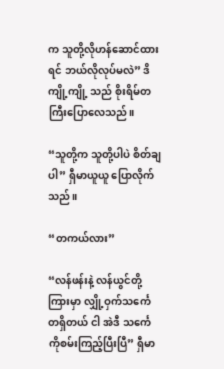က သူတို့လိုဟန်ဆောင်ထားရင် ဘယ်လိုလုပ်မလဲ” ဒိကျို့ကျို့ သည် စိုးရိမ်တကြီးပြောလေသည်။

“သူတို့က သူတို့ပါပဲ စိတ်ချပါ” ရှီမာယူယူ ပြောလိုက်သည်။

“တကယ်လား”

“လန်ဖန်းနဲ့ လန်ယွင်တို့ကြားမှာ လျှို့ဝှက်သင်္ကေတရှိတယ် ငါ အဲဒီ သင်္ကေကိုစမ်းကြည့်ပြီးပြီ” ရှီမာ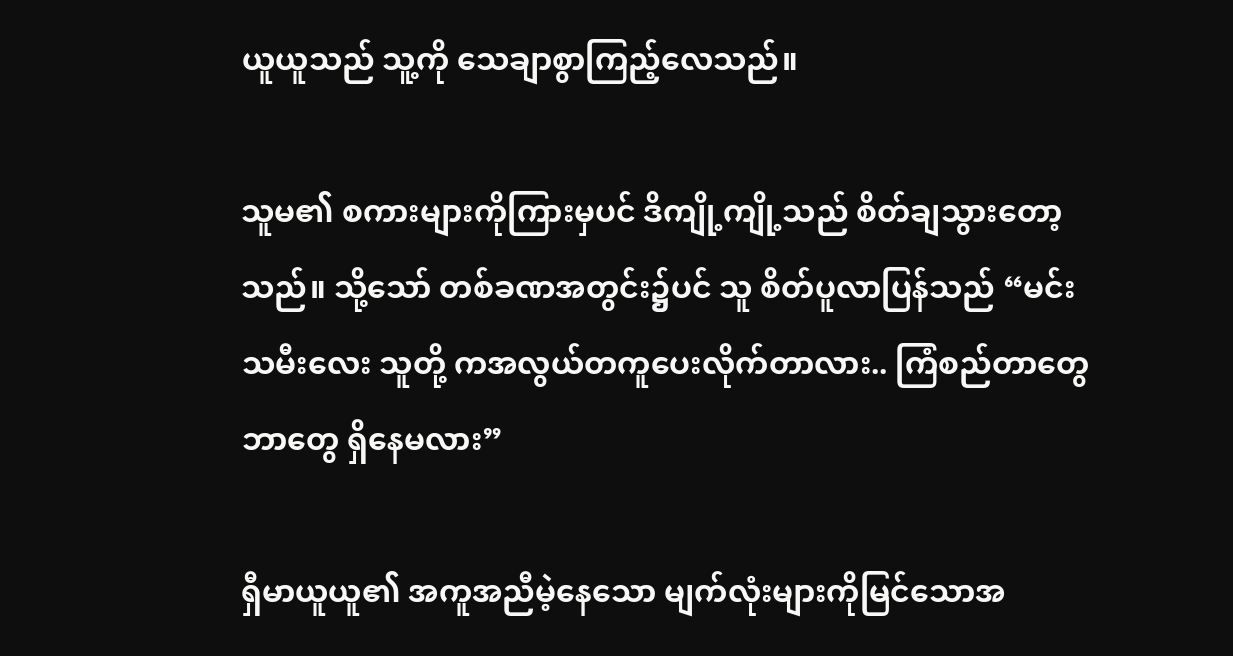ယူယူသည် သူ့ကို သေချာစွာကြည့်လေသည်။

သူမ၏ စကားများကိုကြားမှပင် ဒိကျို့ကျို့သည် စိတ်ချသွားတော့သည်။ သို့သော် တစ်ခဏအတွင်း၌ပင် သူ စိတ်ပူလာပြန်သည် “မင်းသမီးလေး သူတို့ ကအလွယ်တကူပေးလိုက်တာလား.. ကြံစည်တာတွေဘာတွေ ရှိနေမလား”

ရှီမာယူယူ၏ အကူအညီမဲ့နေသော မျက်လုံးများကိုမြင်သောအ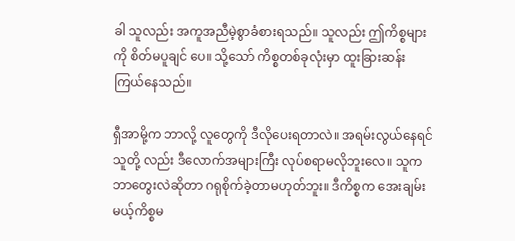ခါ သူလည်း အကူအညီမဲ့စွာခံစားရသည်။ သူလည်း ဤကိစ္စများကို စိတ်မပူချင် ပေ။ သို့သော် ကိစ္စတစ်ခုလုံးမှာ ထူးခြားဆန်းကြယ်နေသည်။

ရှီအာမို့က ဘာလို့ လူတွေကို ဒီလိုပေးရတာလဲ။ အရမ်းလွယ်နေရင် သူတို့ လည်း ဒီလောက်အများကြီး လုပ်စရာမလိုဘူးလေ။ သူက ဘာတွေးလဲဆိုတာ ဂရုစိုက်ခဲ့တာမဟုတ်ဘူး။ ဒီကိစ္စက အေးချမ်းမယ့်ကိစ္စမ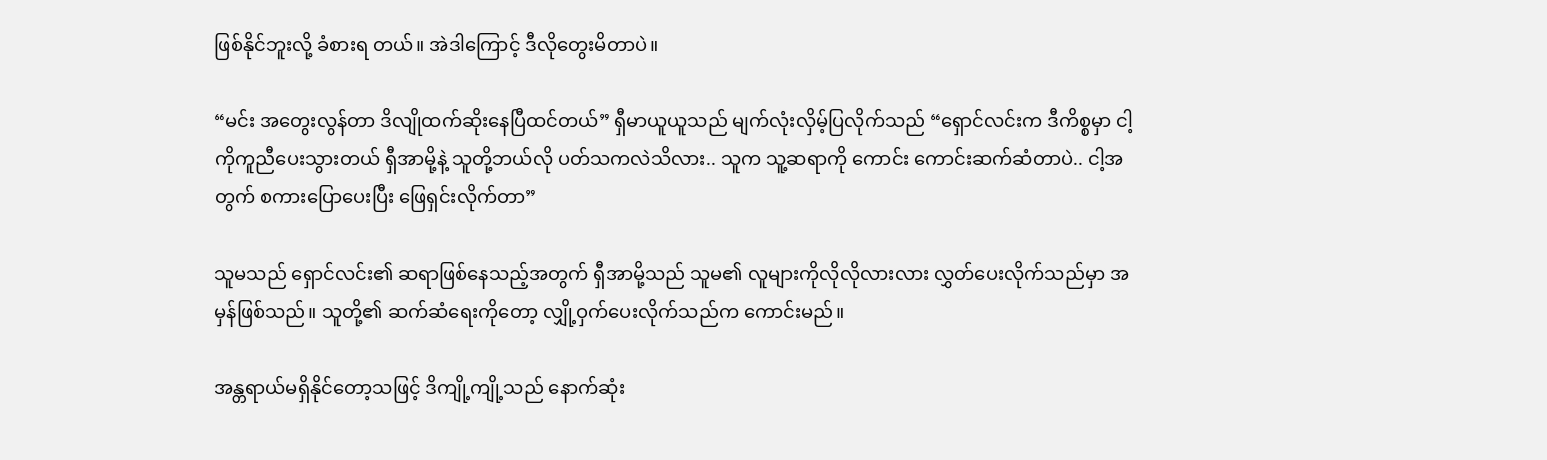ဖြစ်နိုင်ဘူးလို့ ခံစားရ တယ်။ အဲဒါကြောင့် ဒီလိုတွေးမိတာပဲ။

“မင်း အတွေးလွန်တာ ဒိလျိုထက်ဆိုးနေပြီထင်တယ်” ရှီမာယူယူသည် မျက်လုံးလှိမ့်ပြလိုက်သည် “ရှောင်လင်းက ဒီကိစ္စမှာ ငါ့ကိုကူညီပေးသွားတယ် ရှီအာမို့နဲ့ သူတို့ဘယ်လို ပတ်သကလဲသိလား.. သူက သူ့ဆရာကို ကောင်း ကောင်းဆက်ဆံတာပဲ.. ငါ့အတွက် စကားပြောပေးပြီး ဖြေရှင်းလိုက်တာ”

သူမသည် ရှောင်လင်း၏ ဆရာဖြစ်နေသည့်အတွက် ရှီအာမို့သည် သူမ၏ လူများကိုလိုလိုလားလား လွှတ်ပေးလိုက်သည်မှာ အမှန်ဖြစ်သည်။ သူတို့၏ ဆက်ဆံရေးကိုတော့ လျှို့ဝှက်ပေးလိုက်သည်က ကောင်းမည်။

အန္တရာယ်မရှိနိုင်တော့သဖြင့် ဒိကျို့ကျို့သည် နောက်ဆုံး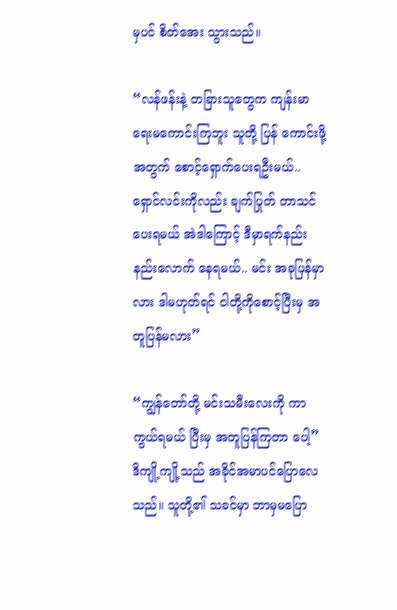မှပင် စိတ်အေး သွားသည်။

“လန်ဖန်းနဲ့ တခြားသူတွေက ကျန်းမာရေးမကောင်းကြဘူး သူတို့ ပြန် ကောင်းဖို့အတွက် စောင့်ရှောက်ပေးရဦးမယ်.. ရှောင်လင်းကိုလည်း ချက်ပြုတ် တာသင်ပေးရမယ် အဲဒါကြောင့် ဒီမှာရက်နည်းနည်းလောက် နေရမယ်.. မင်း အခုပြန်မှာလား ဒါမဟုတ်ရင် ငါတို့ကိုစောင့်ပြီးမှ အတူပြန်မလား”

“ကျွန်တော်တို့ မင်းသမီးလေးကို ကာကွယ်ရမယ် ပြီးမှ အတူပြန်ကြတာ ပေါ့” ဒိကျို့ကျို့သည် အခိုင်အမာပင်ပြောလေသည်။ သူတို့၏ သခင်မှာ ဘာမှမပြော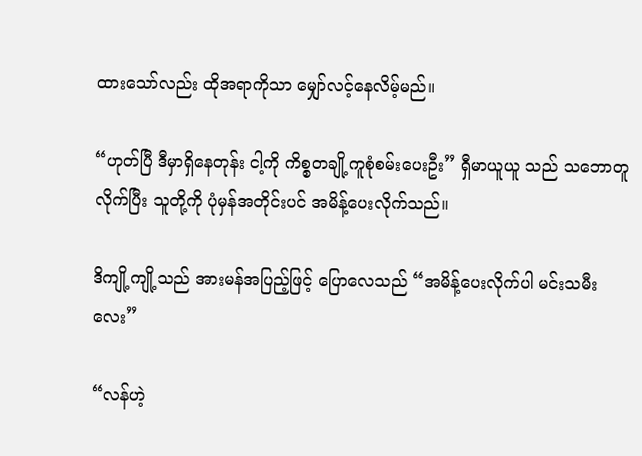ထားသော်လည်း ထိုအရာကိုသာ မျှော်လင့်နေလိမ့်မည်။

“ဟုတ်ပြီ ဒီမှာရှိနေတုန်း ငါ့ကို ကိစ္စတချို့ကူစုံစမ်းပေးဦး” ရှီမာယူယူ သည် သဘောတူလိုက်ပြီး သူတို့ကို ပုံမှန်အတိုင်းပင် အမိန့်ပေးလိုက်သည်။

ဒိကျို့ကျို့သည် အားမန်အပြည့်ဖြင့် ပြောလေသည် “အမိန့်ပေးလိုက်ပါ မင်းသမီးလေး”

“လန်ဟဲ့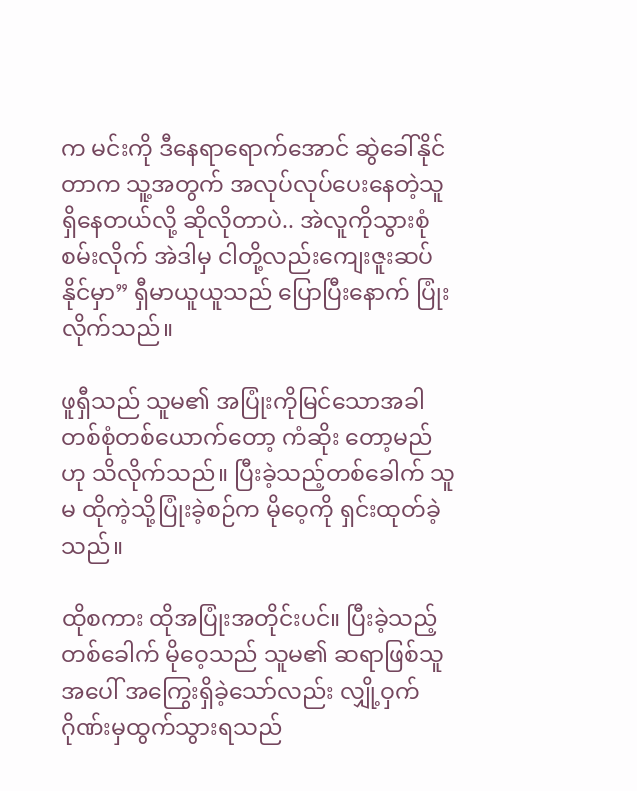က မင်းကို ဒီနေရာရောက်အောင် ဆွဲခေါ်နိုင်တာက သူ့အတွက် အလုပ်လုပ်ပေးနေတဲ့သူရှိနေတယ်လို့ ဆိုလိုတာပဲ.. အဲလူကိုသွားစုံစမ်းလိုက် အဲဒါမှ ငါတို့လည်းကျေးဇူးဆပ်နိုင်မှာ” ရှီမာယူယူသည် ပြောပြီးနောက် ပြုံး လိုက်သည်။

ဖူရှီသည် သူမ၏ အပြုံးကိုမြင်သောအခါ တစ်စုံတစ်ယောက်တော့ ကံဆိုး တော့မည်ဟု သိလိုက်သည်။ ပြီးခဲ့သည့်တစ်ခေါက် သူမ ထိုကဲ့သို့ပြုံးခဲ့စဉ်က မိုဝေ့ကို ရှင်းထုတ်ခဲ့သည်။

ထိုစကား ထိုအပြုံးအတိုင်းပင်။ ပြီးခဲ့သည့်တစ်ခေါက် မိုဝေ့သည် သူမ၏ ဆရာဖြစ်သူအပေါ် အကြွေးရှိခဲ့သော်လည်း လျှို့ဝှက်ဂိုဏ်းမှထွက်သွားရသည်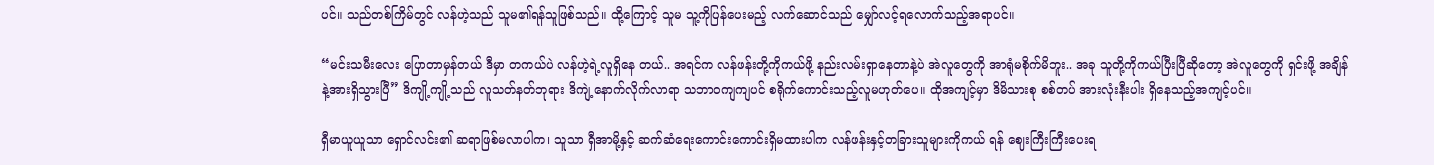ပင်။ သည်တစ်ကြိမ်တွင် လန်ဟဲ့သည် သူမ၏ရန်သူဖြစ်သည်။ ထို့ကြောင့် သူမ သူ့ကိုပြန်ပေးမည့် လက်ဆောင်သည် မျှော်လင့်ရလောက်သည့်အရာပင်။

“မင်းသမီးလေး ပြောတာမှန်တယ် ဒီမှာ တကယ်ပဲ လန်ဟဲ့ရဲ့လူရှိနေ တယ်.. အရင်က လန်ဖန်းတို့ကိုကယ်ဖို့ နည်းလမ်းရှာနေတာနဲ့ပဲ အဲလူတွေကို အာရုံမစိုက်မိဘူး.. အခု သူတို့ကိုကယ်ပြီးပြီဆိုတော့ အဲလူတွေကို ရှင်းဖို့ အချိန် နဲ့အားရှိသွားပြီ” ဒိကျို့ကျို့သည် လူသတ်နတ်ဘုရား ဒိကျဲ့နောက်လိုက်လာရာ သဘာဝကျကျပင် စရိုက်ကောင်းသည့်လူမဟုတ်ပေ။ ထိုအကျင့်မှာ ဒိမိသားစု စစ်တပ် အားလုံးနီးပါး ရှိနေသည့်အကျင့်ပင်။

ရှီမာယူယူသာ ရှောင်လင်း၏ ဆရာဖြစ်မလာပါက၊ သူသာ ရှီအာမို့နှင့် ဆက်ဆံရေးကောင်းကောင်းရှိမထားပါက လန်ဖန်းနှင့်တခြားသူများကိုကယ် ရန် ဈေးကြီးကြီးပေးရ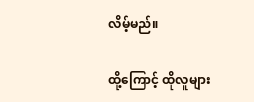လိမ့်မည်။

ထို့ကြောင့် ထိုလူများ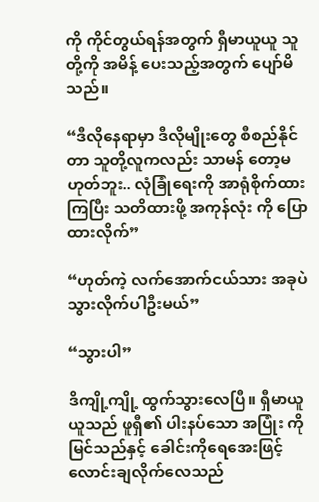ကို ကိုင်တွယ်ရန်အတွက် ရှီမာယူယူ သူတို့ကို အမိန့် ပေးသည့်အတွက် ပျော်မိသည်။

“ဒီလိုနေရာမှာ ဒီလိုမျိုးတွေ စီစည်နိုင်တာ သူတို့လူကလည်း သာမန် တော့မဟုတ်ဘူး.. လုံခြုံရေးကို အာရုံစိုက်ထားကြပြီး သတိထားဖို့ အကုန်လုံး ကို ပြောထားလိုက်”

“ဟုတ်ကဲ့ လက်အောက်ငယ်သား အခုပဲသွားလိုက်ပါဦးမယ်”

“သွားပါ”

ဒိကျို့ကျို့ ထွက်သွားလေပြီ။ ရှီမာယူယူသည် ဖူရှီ၏ ပါးနပ်သော အပြုံး ကိုမြင်သည်နှင့် ခေါင်းကိုရေအေးဖြင့် လောင်းချလိုက်လေသည်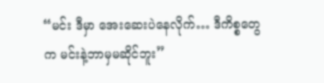“မင်း ဒီမှာ အေးဆေးပဲနေလိုက်… ဒီကိစ္စတွေက မင်းနဲ့ဘာမှမဆိုင်ဘူး”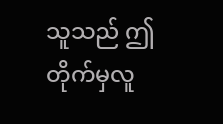သူသည် ဤတိုက်မှလူ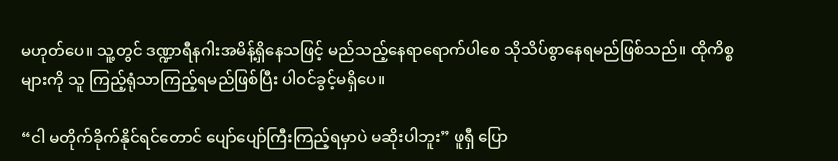မဟုတ်ပေ။ သူ့တွင် ဒဏ္ဍာရီနဂါးအမိန့်ရှိနေသဖြင့် မည်သည့်နေရာရောက်ပါစေ သိုသိပ်စွာနေရမည်ဖြစ်သည်။ ထိုကိစ္စများကို သူ ကြည့်ရုံသာကြည့်ရမည်ဖြစ်ပြီး ပါဝင်ခွင့်မရှိပေ။

“ငါ မတိုက်ခိုက်နိုင်ရင်တောင် ပျော်ပျော်ကြီးကြည့်ရမှာပဲ မဆိုးပါဘူး” ဖူရှီ ပြော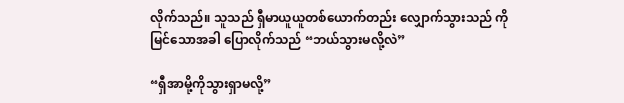လိုက်သည်။ သူသည် ရှီမာယူယူတစ်ယောက်တည်း လျှောက်သွားသည် ကိုမြင်သောအခါ ပြောလိုက်သည် “ဘယ်သွားမလို့လဲ”

“ရှီအာမို့ကိုသွားရှာမလို့”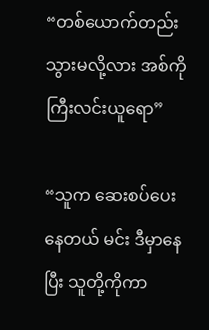“တစ်ယောက်တည်းသွားမလို့လား အစ်ကိုကြီးလင်းယူရော”

“သူက ဆေးစပ်ပေးနေတယ် မင်း ဒီမှာနေပြီး သူတို့ကိုကာ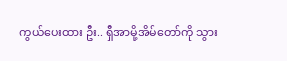ကွယ်ပေးထား ဦး.. ရှီအာမို့အိမ်တော်ကို သွား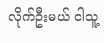လိုက်ဦးမယ် ငါသူ့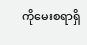ကိုမေးစရာရှိ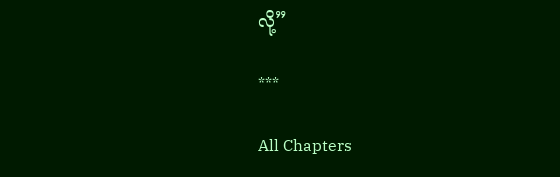လို့”

***

All Chapters